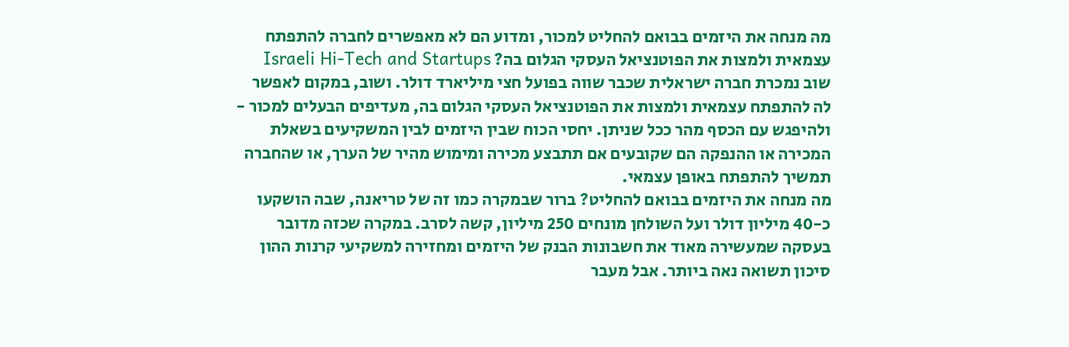מה מנחה את היזמים בבואם להחליט למכור, ומדוע הם לא מאפשרים לחברה להתפתח עצמאית ולמצות את הפוטנציאל העסקי הגלום בה? Israeli Hi-Tech and Startups
שוב נמכרת חברה ישראלית שכבר שווה בפועל חצי מיליארד דולר. ושוב, במקום לאפשר לה להתפתח עצמאית ולמצות את הפוטנציאל העסקי הגלום בה, מעדיפים הבעלים למכור - ולהיפגש עם הכסף מהר ככל שניתן. יחסי הכוח שבין היזמים לבין המשקיעים בשאלת המכירה או ההנפקה הם שקובעים אם תתבצע מכירה ומימוש מהיר של הערך, או שהחברה תמשיך להתפתח באופן עצמאי.
מה מנחה את היזמים בבואם להחליט? ברור שבמקרה כמו זה של טריאנה, שבה הושקעו כ-40 מיליון דולר ועל השולחן מונחים 250 מיליון, קשה לסרב. במקרה שכזה מדובר בעסקה שמעשירה מאוד את חשבונות הבנק של היזמים ומחזירה למשקיעי קרנות ההון סיכון תשואה נאה ביותר. אבל מעבר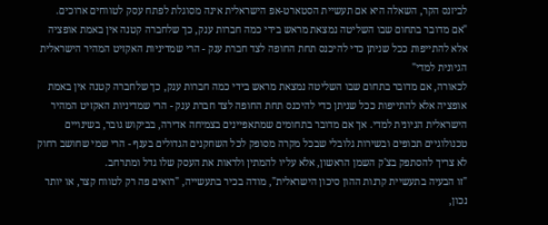לביזנס הקר, השאלה היא אם תעשיית הסטארט-אפ הישראלית אינה מסוגלת לפתח עסק לטווחים ארוכים.
"אם מדובר בתחום שבו השליטה נמצאת מראש בידי כמה חברות ענק, כך שלחברה קטנה אין באמת אופציה אלא להתייפות ככל שניתן כדי להיכנס תחת החופה לצד חברת ענק - הרי שמדיניות האקזיט המהיר הישראלית הגיונית למדי"
לכאורה, אם מדובר בתחום שבו השליטה נמצאת מראש בידי כמה חברות ענק, כך שלחברה קטנה אין באמת אופציה אלא להתייפות ככל שניתן כדי להיכנס תחת החופה לצד חברת ענק - הרי שמדיניות האקזיט המהיר הישראלית הגיונית למדי. אך אם מדובר בתחומים שמתאפיינים בצמיחה אדירה, בביקוש גובר, בשינויים טכנולוגיים תכופים ובשירות גלובלי שבכל מקרה מסופק לכל השחקנים הגדולים בענף - הרי שמי שחושב רחוק לא צריך להסתפק בצ'ק השמן הראשון, אלא עליו להמתין ולראות את העסק שלו גדל ומתרחב.
"זו הבעיה בתעשיית קרנות ההון סיכון הישראלית", מודה בכיר בתעשייה, "רואים פה רק לטווח קצר, או יותר נכון,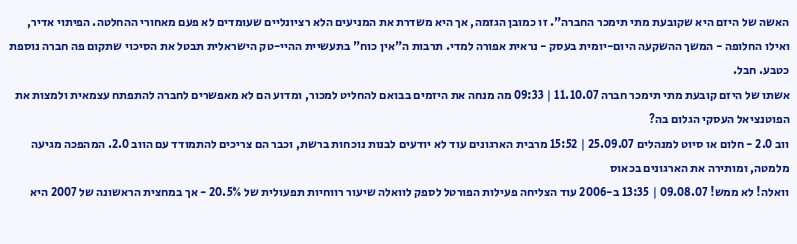האשה של היזם היא שקובעת מתי תימכר החברה". זו כמובן הגזמה, אך היא משדרת את המניעים הלא רציונליים שעומדים לא פעם מאחורי ההחלטה. הפיתוי אדיר, ואילו החלופה - המשך ההשקעה היום-יומית בעסק - נראית אפורה למדי. תרבות ה"אין כוח" בתעשיית ההיי-טק הישראלית תבטל את הסיכוי שתקום פה חברה נוספת כטבע. חבל.
אשתו של היזם קובעת מתי תימכר חברה 11.10.07 | 09:33 מה מנחה את היזמים בבואם להחליט למכור, ומדוע הם לא מאפשרים לחברה להתפתח עצמאית ולמצות את הפוטנציאל העסקי הגלום בה?
ווב 2.0 - חלום או סיוט למנהלים 25.09.07 | 15:52 מרבית הארגונים עוד לא יודעים לבנות נוכחות ברשת, וכבר הם צריכים להתמודד עם הווב 2.0. המהפכה מגיעה מלמטה, ומותירה את הארגונים בכאוס
וואלה! לא ממש! 09.08.07 | 13:35 ב-2006 עוד הצליחה פעילות הפורטל לספק לוואלה שיעור רווחיות תפעולית של 20.5% - אך במחצית הראשונה של 2007 היא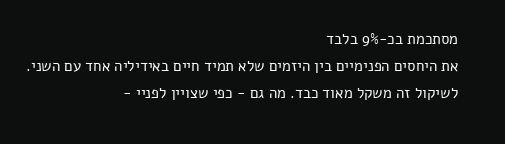מסתכמת בכ-9% בלבד
את היחסים הפנימיים בין היזמים שלא תמיד חיים באידיליה אחד עם השני. לשיקול זה משקל מאוד כבד. מה גם - כפי שצויין לפניי -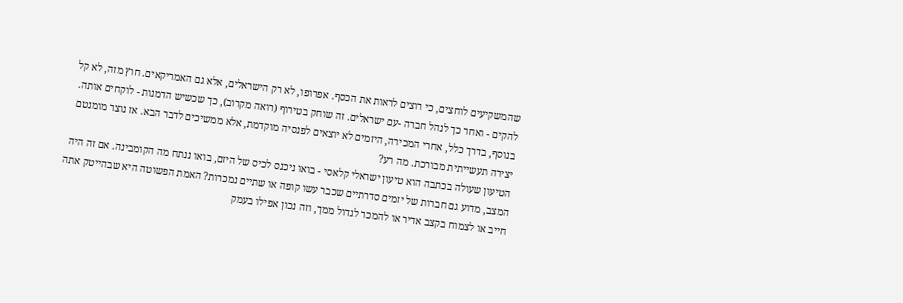שהמשקיעים לוחצים, כי רוצים לראות את הכסף. אפרופו, לא רק הישראלים, אלא גם האמריקאים. חוץ מזה, לא קל להקים - ואחר כך לנהל חברה -עם ישראלים. זה שוחק בטירוף (רואה מקרוב), כך שכשיש הדמנות - לוקחים אותה. בנוסף, בדרך כלל, אחרי המכירה, היזמים לא יוצאים לפנסיה מוקדמת, אלא ממשיכים לדבר הבא. אז נוצר מומנטם יצירה תעשייתית מבורכת. מה רע?
הטיעון שעולה בכתבה הוא טיעון ישראלי קלאסי - בואו ניכנס לכיס של היזם, בואו ננתח מה הקומבינה. אם זה היה המצב, מדוע גם חברות של יזמים סדרתיים שכבר עשו קופה או שתיים נמכרות? האמת הפשוטה היא שבהייטק אתה חייב או לצמוח בקצב אדיר או להמכר לגדול ממך, וזה נכון אפילו בעמק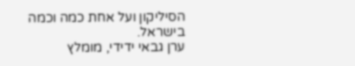הסיליקון ועל אחת כמה וכמה בישראל.
ערן גבאי ידידי, מומלץ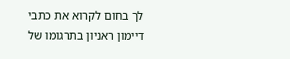לך בחום לקרוא את כתבי דיימון ראניון בתרגומו של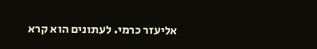אליעזר כרמי. לעתונים הוא קרא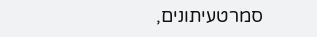סמרטעיתונים,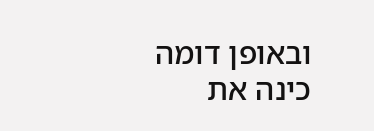ובאופן דומה כינה את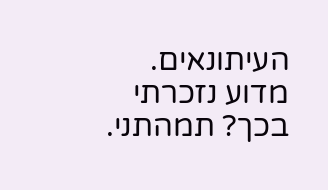העיתונאים. מדוע נזכרתי בכך? תמהתני.